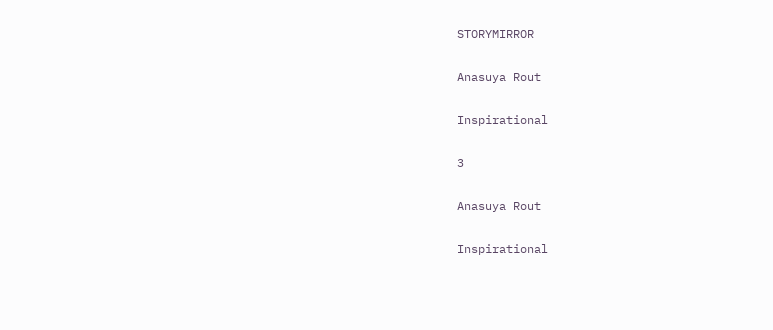STORYMIRROR

Anasuya Rout

Inspirational

3

Anasuya Rout

Inspirational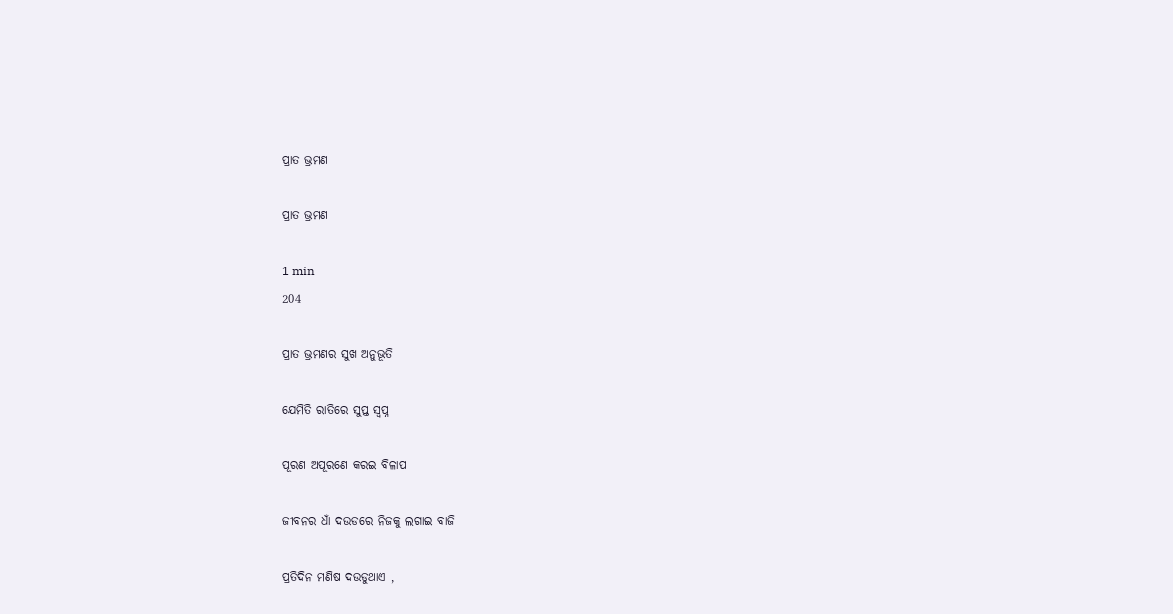ପ୍ରାତ ଭ୍ରମଣ

ପ୍ରାତ ଭ୍ରମଣ

1 min
204

ପ୍ରାତ ଭ୍ରମଣର ସୁଖ ଅନୁଭୂତି

ଯେମିତି ରାତିରେ ସୁପ୍ତ ସ୍ବପ୍ନ

ପୂରଣ ଅପୂରଣେ କରଇ ବିଳାପ

ଜୀବନର ଧାଁ ଦଉଡରେ ନିଜକୁ ଲଗାଇ ବାଜି

ପ୍ରତିଦିନ ମଣିଷ ଦଉଡୁଥାଏ ,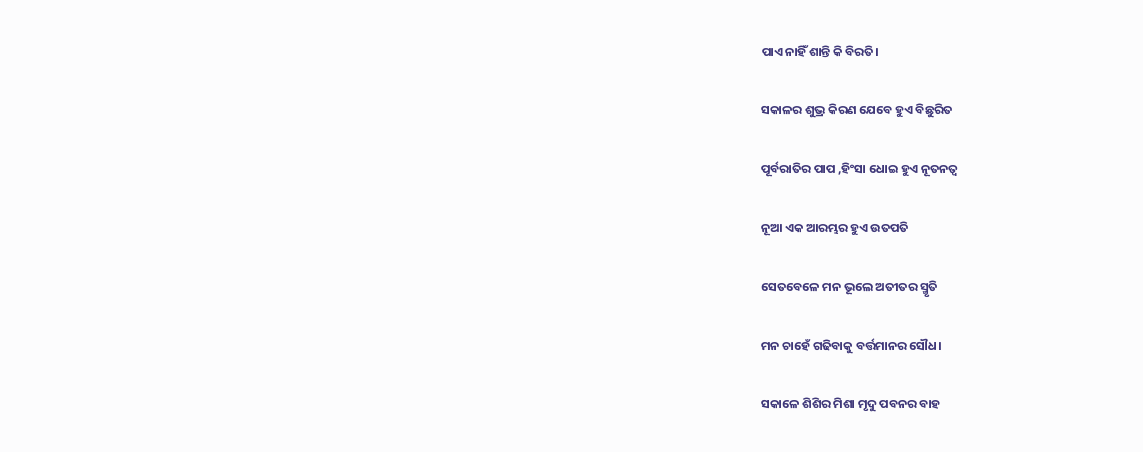ପାଏ ନାହିଁ ଶାନ୍ତି କି ବିରତି।

ସକାଳର ଶୁଭ୍ର କିରଣ ଯେବେ ହୁଏ ବିଛୁରିତ

ପୂର୍ବରାତିର ପାପ ,ହିଂସା ଧୋଇ ହୁଏ ନୂତନତ୍ବ

ନୂଆ ଏକ ଆରମ୍ଭର ହୁଏ ଉତପତି

ସେତବେଳେ ମନ ଭୂଲେ ଅତୀତର ସ୍ମୃତି

ମନ ଚାହେଁ ଗଢିବାକୁ ବର୍ତ୍ତମାନର ସୌଧ।

ସକାଳେ ଶିଶିର ମିଶା ମୃଦୁ ପବନର ବାହ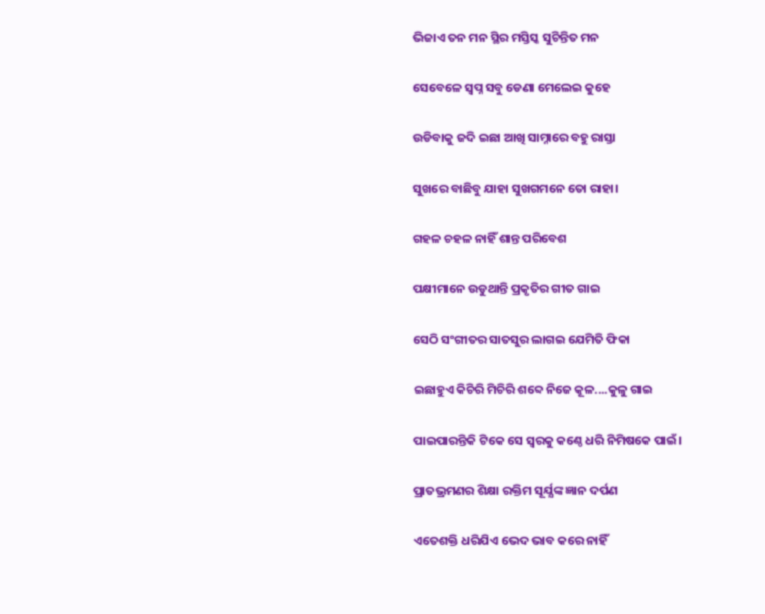ଭିଜାଏ ତନ ମନ ସ୍ଥିର ମସ୍ତିସ୍କ ସୁଚିନ୍ତିତ ମନ

ସେବେଳେ ସ୍ବପ୍ନ ସବୁ ଡେଣା ମେଲେଇ କୁହେ

ଉଡିବାକୁ ଜଦି ଇଛା ଆଖି ସାମ୍ନାରେ ବହୁ ରାସ୍ତା

ସୁଖରେ ବାଛିବୁ ଯାହା ସୁଖଗମନେ ତୋ ରାହା।

ଗହଳ ଚହଳ ନାହିଁ ଶାନ୍ତ ପରିବେଶ

ପକ୍ଷୀମାନେ ଉଡୁଥାନ୍ତି ପ୍ରକୃତିର ଗୀତ ଗାଇ

ସେଠି ସଂଗୀତର ସାତସୁର ଲାଗଇ ଯେମିତି ଫିକା

ଇଛାହୁଏ କିଚିରି ମିଚିରି ଶବ୍ଦେ ନିଜେ କୂଳ....କୁଳୁ ଗାଇ

ପାଇପାରନ୍ତିକି ଟିକେ ସେ ସ୍ବରକୁ କଣ୍ଠେ ଧରି ନିମିଷକେ ପାଇଁ।

ପ୍ରାତଭ୍ରମଣର ଶିକ୍ଷା ରକ୍ତିମ ସୂର୍ଯ୍ଯଙ୍କ ଜ୍ଞାନ ଦର୍ପଣ

ଏତେଶକ୍ତି ଧରିଯିଏ ଭେଦ ଭାବ କରେ ନାହିଁ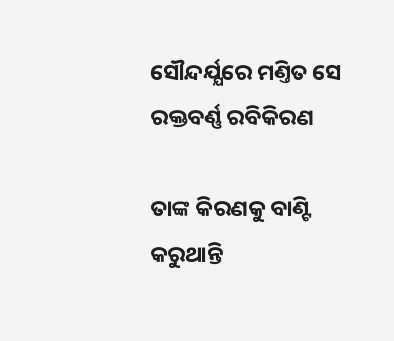ସୌନ୍ଦର୍ଯ୍ଯରେ ମଣ୍ତିତ ସେ ରକ୍ତବର୍ଣ୍ଣ ରବିକିରଣ

ତାଙ୍କ କିରଣକୁ ବାଣ୍ଟି କରୁଥାନ୍ତି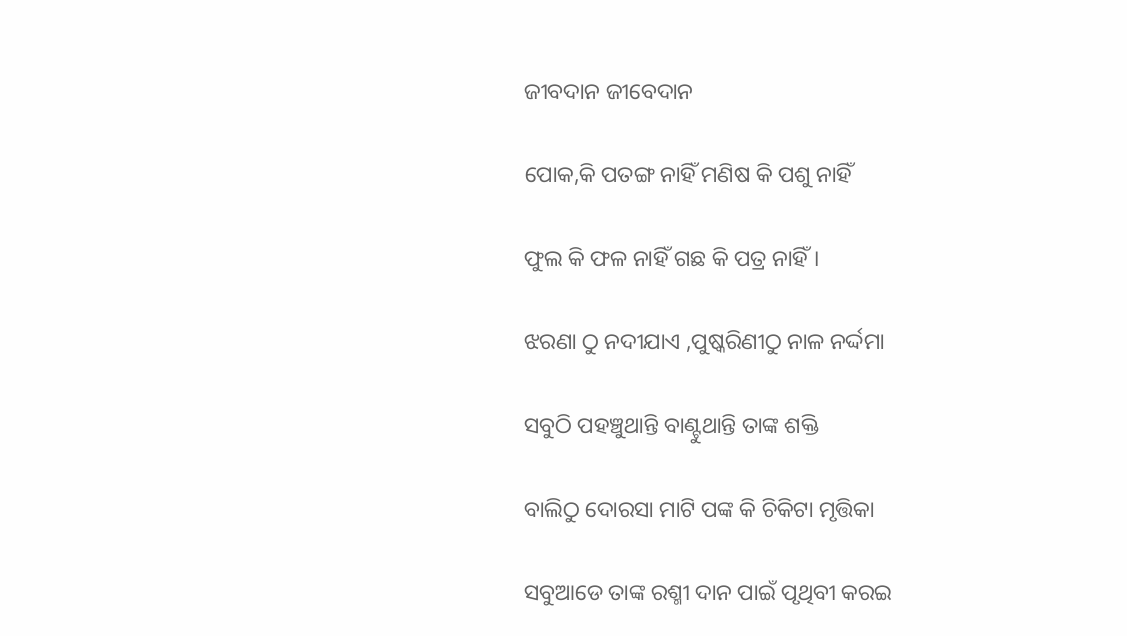ଜୀବଦାନ ଜୀବେଦାନ

ପୋକ,କି ପତଙ୍ଗ ନାହିଁ ମଣିଷ କି ପଶୁ ନାହିଁ

ଫୁଲ କି ଫଳ ନାହିଁ ଗଛ କି ପତ୍ର ନାହିଁ।

ଝରଣା ଠୁ ନଦୀଯାଏ ,ପୁଷ୍କରିଣୀଠୁ ନାଳ ନର୍ଦ୍ଦମା

ସବୁଠି ପହଞ୍ଚୁଥାନ୍ତି ବାଣ୍ଟୁଥାନ୍ତି ତାଙ୍କ ଶକ୍ତି

ବାଲିଠୁ ଦୋରସା ମାଟି ପଙ୍କ କି ଚିକିଟା ମୃତ୍ତିକା

ସବୁଆଡେ ତାଙ୍କ ରଶ୍ମୀ ଦାନ ପାଇଁ ପୃଥିବୀ କରଇ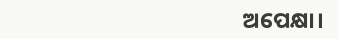ଅପେକ୍ଷା।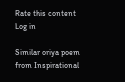Rate this content
Log in

Similar oriya poem from Inspirational